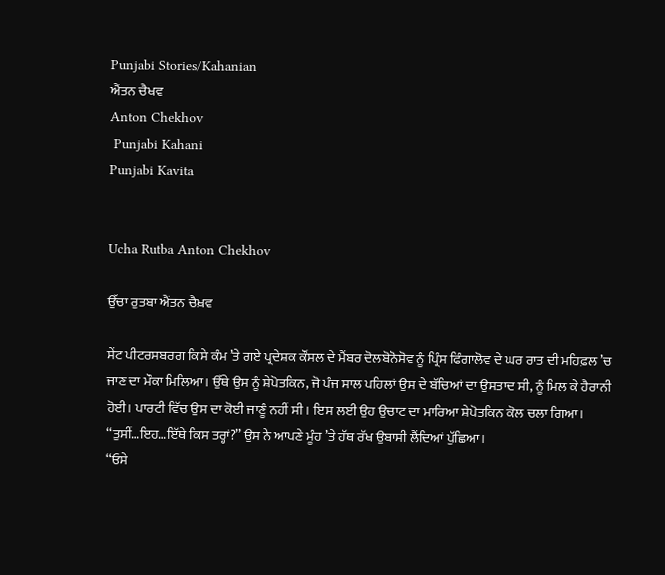Punjabi Stories/Kahanian
ਐਂਤਨ ਚੈਖਵ
Anton Chekhov
 Punjabi Kahani
Punjabi Kavita


Ucha Rutba Anton Chekhov

ਉੱਚਾ ਰੁਤਬਾ ਐਂਤਨ ਚੈਖ਼ਵ

ਸੇਂਟ ਪੀਟਰਸਬਰਗ ਕਿਸੇ ਕੰਮ ’ਤੇ ਗਏ ਪ੍ਰਦੇਸ਼ਕ ਕੌਂਸਲ ਦੇ ਮੈਂਬਰ ਦੋਲਬੋਨੋਸੋਵ ਨੂੰ ਪ੍ਰਿੰਸ ਫਿੰਗਾਲੋਵ ਦੇ ਘਰ ਰਾਤ ਦੀ ਮਹਿਫ਼ਲ ’ਚ ਜਾਣ ਦਾ ਮੌਕਾ ਮਿਲਿਆ। ਉੱਥੇ ਉਸ ਨੂੰ ਸ਼ੇਪੋਤਕਿਨ, ਜੋ ਪੰਜ ਸਾਲ ਪਹਿਲਾਂ ਉਸ ਦੇ ਬੱਚਿਆਂ ਦਾ ਉਸਤਾਦ ਸੀ, ਨੂੰ ਮਿਲ ਕੇ ਹੈਰਾਨੀ ਹੋਈ। ਪਾਰਟੀ ਵਿੱਚ ਉਸ ਦਾ ਕੋਈ ਜਾਣੂੰ ਨਹੀਂ ਸੀ। ਇਸ ਲਈ ਉਹ ਉਚਾਟ ਦਾ ਮਾਰਿਆ ਸ਼ੇਪੋਤਕਿਨ ਕੋਲ ਚਲਾ ਗਿਆ।
‘‘ਤੁਸੀਂ…ਇਹ…ਇੱਥੇ ਕਿਸ ਤਰ੍ਹਾਂ?’’ ਉਸ ਨੇ ਆਪਣੇ ਮੂੰਹ ’ਤੇ ਹੱਥ ਰੱਖ ਉਬਾਸੀ ਲੈਂਦਿਆਂ ਪੁੱਛਿਆ।
‘‘ਓਸੇ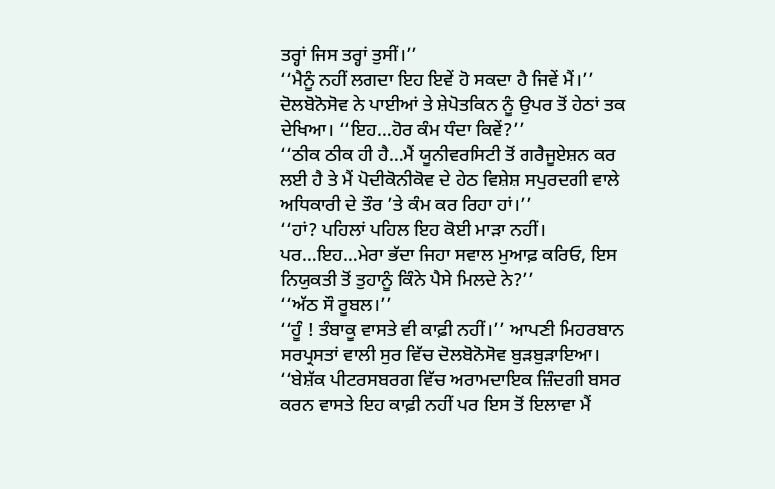ਤਰ੍ਹਾਂ ਜਿਸ ਤਰ੍ਹਾਂ ਤੁਸੀਂ।’’
‘‘ਮੈਨੂੰ ਨਹੀਂ ਲਗਦਾ ਇਹ ਇਵੇਂ ਹੋ ਸਕਦਾ ਹੈ ਜਿਵੇਂ ਮੈਂ।’’ ਦੋਲਬੋਨੋਸੋਵ ਨੇ ਪਾਈਆਂ ਤੇ ਸ਼ੇਪੋਤਕਿਨ ਨੂੰ ਉਪਰ ਤੋਂ ਹੇਠਾਂ ਤਕ ਦੇਖਿਆ। ‘‘ਇਹ…ਹੋਰ ਕੰਮ ਧੰਦਾ ਕਿਵੇਂ?’’
‘‘ਠੀਕ ਠੀਕ ਹੀ ਹੈ…ਮੈਂ ਯੂਨੀਵਰਸਿਟੀ ਤੋਂ ਗਰੈਜੂਏਸ਼ਨ ਕਰ ਲਈ ਹੈ ਤੇ ਮੈਂ ਪੋਦੀਕੋਨੀਕੋਵ ਦੇ ਹੇਠ ਵਿਸ਼ੇਸ਼ ਸਪੁਰਦਗੀ ਵਾਲੇ ਅਧਿਕਾਰੀ ਦੇ ਤੌਰ ’ਤੇ ਕੰਮ ਕਰ ਰਿਹਾ ਹਾਂ।’’
‘‘ਹਾਂ? ਪਹਿਲਾਂ ਪਹਿਲ ਇਹ ਕੋਈ ਮਾੜਾ ਨਹੀਂ। ਪਰ…ਇਹ…ਮੇਰਾ ਭੱਦਾ ਜਿਹਾ ਸਵਾਲ ਮੁਆਫ਼ ਕਰਿਓ, ਇਸ ਨਿਯੁਕਤੀ ਤੋਂ ਤੁਹਾਨੂੰ ਕਿੰਨੇ ਪੈਸੇ ਮਿਲਦੇ ਨੇ?’’
‘‘ਅੱਠ ਸੌ ਰੂਬਲ।’’
‘‘ਹੂੰ ! ਤੰਬਾਕੂ ਵਾਸਤੇ ਵੀ ਕਾਫ਼ੀ ਨਹੀਂ।’’ ਆਪਣੀ ਮਿਹਰਬਾਨ ਸਰਪ੍ਰਸਤਾਂ ਵਾਲੀ ਸੁਰ ਵਿੱਚ ਦੋਲਬੋਨੋਸੋਵ ਬੁੜਬੁੜਾਇਆ।
‘‘ਬੇਸ਼ੱਕ ਪੀਟਰਸਬਰਗ ਵਿੱਚ ਅਰਾਮਦਾਇਕ ਜ਼ਿੰਦਗੀ ਬਸਰ ਕਰਨ ਵਾਸਤੇ ਇਹ ਕਾਫ਼ੀ ਨਹੀਂ ਪਰ ਇਸ ਤੋਂ ਇਲਾਵਾ ਮੈਂ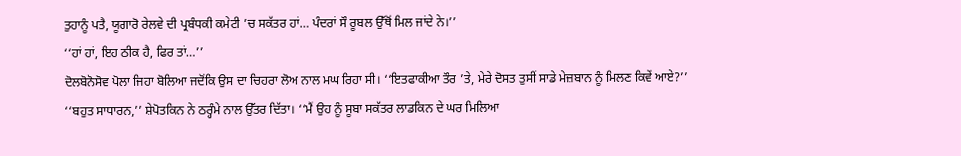ਤੁਹਾਨੂੰ ਪਤੈ, ਯੂਗਾਰੋ ਰੇਲਵੇ ਦੀ ਪ੍ਰਬੰਧਕੀ ਕਮੇਟੀ ’ਚ ਸਕੱਤਰ ਹਾਂ… ਪੰਦਰਾਂ ਸੌ ਰੂਬਲ ਉੱਥੋਂ ਮਿਲ ਜਾਂਦੇ ਨੇ।’’
‘‘ਹਾਂ ਹਾਂ, ਇਹ ਠੀਕ ਹੈ, ਫਿਰ ਤਾਂ…’’
ਦੋਲਬੋਨੋਸੋਵ ਪੋਲਾ ਜਿਹਾ ਬੋਲਿਆ ਜਦੋਂਕਿ ਉਸ ਦਾ ਚਿਹਰਾ ਲੋਅ ਨਾਲ ਮਘ ਰਿਹਾ ਸੀ। ‘‘ਇਤਫਾਕੀਆ ਤੌਰ ’ਤੇ, ਮੇਰੇ ਦੋਸਤ ਤੁਸੀਂ ਸਾਡੇ ਮੇਜ਼ਬਾਨ ਨੂੰ ਮਿਲਣ ਕਿਵੇਂ ਆਏ?’’
‘‘ਬਹੁਤ ਸਾਧਾਰਨ,’’ ਸ਼ੇਪੋਤਕਿਨ ਨੇ ਠਰ੍ਹੰਮੇ ਨਾਲ ਉੱਤਰ ਦਿੱਤਾ। ‘‘ਮੈਂ ਉਹ ਨੂੰ ਸੂਬਾ ਸਕੱਤਰ ਲਾਡਕਿਨ ਦੇ ਘਰ ਮਿਲਿਆ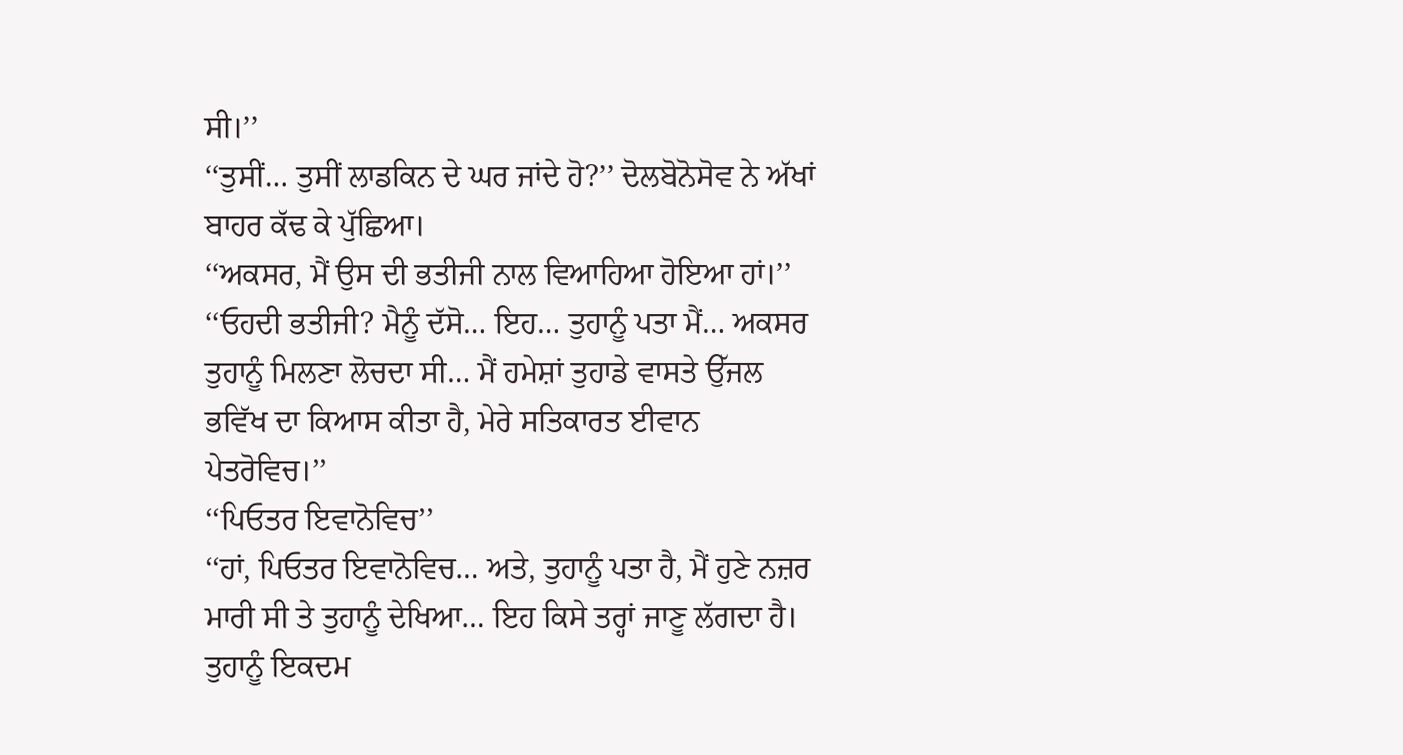ਸੀ।’’
‘‘ਤੁਸੀਂ… ਤੁਸੀਂ ਲਾਡਕਿਨ ਦੇ ਘਰ ਜਾਂਦੇ ਹੋ?’’ ਦੋਲਬੋਨੋਸੋਵ ਨੇ ਅੱਖਾਂ ਬਾਹਰ ਕੱਢ ਕੇ ਪੁੱਛਿਆ।
‘‘ਅਕਸਰ, ਮੈਂ ਉਸ ਦੀ ਭਤੀਜੀ ਨਾਲ ਵਿਆਹਿਆ ਹੋਇਆ ਹਾਂ।’’
‘‘ਓਹਦੀ ਭਤੀਜੀ? ਮੈਨੂੰ ਦੱਸੋ… ਇਹ… ਤੁਹਾਨੂੰ ਪਤਾ ਮੈਂ… ਅਕਸਰ ਤੁਹਾਨੂੰ ਮਿਲਣਾ ਲੋਚਦਾ ਸੀ… ਮੈਂ ਹਮੇਸ਼ਾਂ ਤੁਹਾਡੇ ਵਾਸਤੇ ਉੱਜਲ ਭਵਿੱਖ ਦਾ ਕਿਆਸ ਕੀਤਾ ਹੈ, ਮੇਰੇ ਸਤਿਕਾਰਤ ਈਵਾਨ ਪੇਤਰੋਵਿਚ।’’
‘‘ਪਿਓਤਰ ਇਵਾਨੋਵਿਚ’’
‘‘ਹਾਂ, ਪਿਓਤਰ ਇਵਾਨੋਵਿਚ… ਅਤੇ, ਤੁਹਾਨੂੰ ਪਤਾ ਹੈ, ਮੈਂ ਹੁਣੇ ਨਜ਼ਰ ਮਾਰੀ ਸੀ ਤੇ ਤੁਹਾਨੂੰ ਦੇਖਿਆ… ਇਹ ਕਿਸੇ ਤਰ੍ਹਾਂ ਜਾਣੂ ਲੱਗਦਾ ਹੈ। ਤੁਹਾਨੂੰ ਇਕਦਮ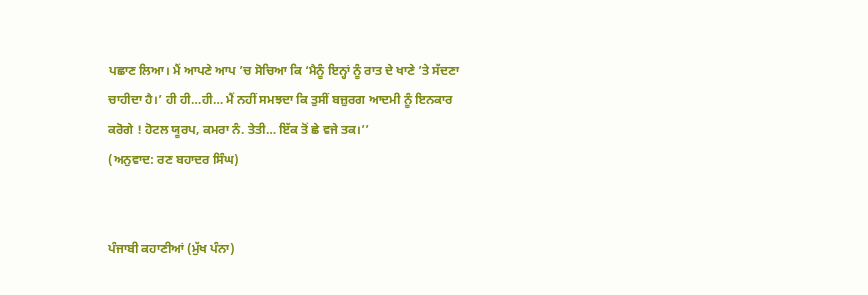ਪਛਾਣ ਲਿਆ। ਮੈਂ ਆਪਣੇ ਆਪ ’ਚ ਸੋਚਿਆ ਕਿ ‘ਮੈਨੂੰ ਇਨ੍ਹਾਂ ਨੂੰ ਰਾਤ ਦੇ ਖਾਣੇ ’ਤੇ ਸੱਦਣਾ ਚਾਹੀਦਾ ਹੈ।’ ਹੀ ਹੀ…ਹੀ… ਮੈਂ ਨਹੀਂ ਸਮਝਦਾ ਕਿ ਤੁਸੀਂ ਬਜ਼ੁਰਗ ਆਦਮੀ ਨੂੰ ਇਨਕਾਰ ਕਰੋਗੇ ! ਹੋਟਲ ਯੂਰਪ, ਕਮਰਾ ਨੰ. ਤੇਤੀ… ਇੱਕ ਤੋਂ ਛੇ ਵਜੇ ਤਕ।’’
(ਅਨੁਵਾਦ: ਰਣ ਬਹਾਦਰ ਸਿੰਘ)


ਪੰਜਾਬੀ ਕਹਾਣੀਆਂ (ਮੁੱਖ ਪੰਨਾ)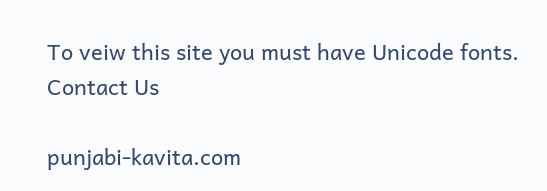To veiw this site you must have Unicode fonts. Contact Us

punjabi-kavita.com